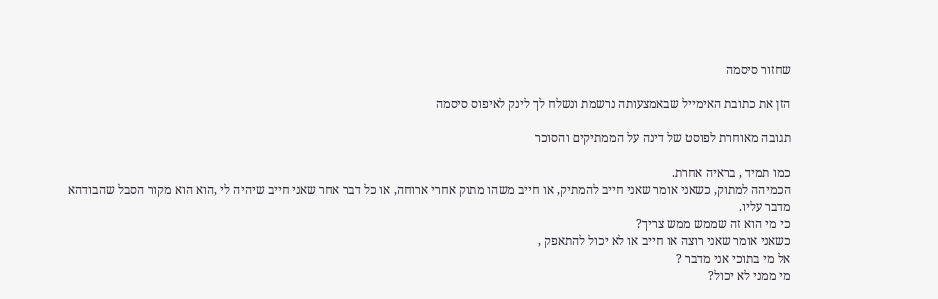שחזור סיסמה

הזן את כתובת האימייל שבאמצעותה נרשמת ונשלח לך לינק לאיפוס סיסמה

תגובה מאוחרת לפוסט של דינה על הממתיקים והסוכר

כמו תמיד , בראיה אחרת.
הכמיהה למתוק, כשאני אומר שאני חייב להמתיק, או חייב משהו מתוק אחרי ארוחה, או כל דבר אחר שאני חייב שיהיה לי ,הוא הוא מקור הסבל שהבודהא מדבר עליו.
כי מי הוא זה שממש ממש צריך?
כשאני אומר שאני רוצה או חייב או לא יכול להתאפק ,
אל מי בתוכי אני מדבר ?
מי ממני לא יכול?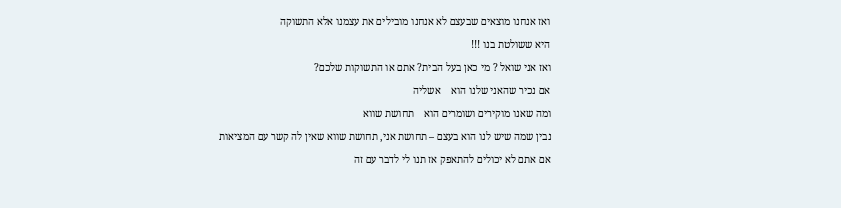ואז אנחנו מוצאים שבעצם לא אנחנו מובילים את עצמנו אלא התשוקה
היא ששולטת בנו !!!
ואז אני שואל ? מי כאן בעל הבית? אתם או התשוקות שלכם?
אם נכיר שהאני שלנו הוא    אשליה
ומה שאנו מוקירים ושומרים הוא    תחושת שווא
נבין שמה שיש לנו הוא בעצם – תחושת אני, תחושת שווא שאין לה קשר עם המציאות
אם אתם לא יכולים להתאפק אז תנו לי לדבר עם זה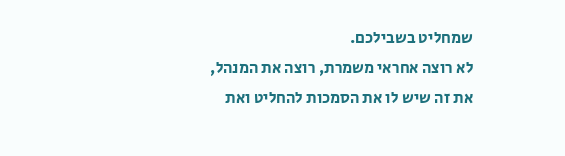שמחליט בשבילכם.
לא רוצה אחראי משמרת, רוצה את המנהל, את זה שיש לו את הסמכות להחליט ואת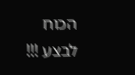הכוח לבצע !!!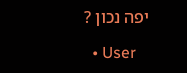יפה נכון ?

  • User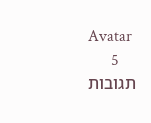Avatar
    5 תגובות